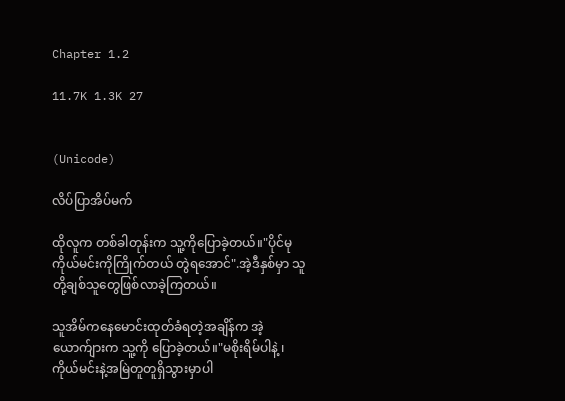Chapter 1.2

11.7K 1.3K 27


(Unicode)

လိပ်ပြာအိပ်မက်

ထိုလူက တစ်ခါတုန်းက သူ့ကိုပြောခဲ့တယ်။"ပိုင်မု ကိုယ်မင်းကိုကြိုက်တယ် တွဲရအောင်".အဲ့ဒီနှစ်မှာ သူတို့ချစ်သူတွေဖြစ်လာခဲ့ကြတယ်။

သူအိမ်ကနေမောင်းထုတ်ခံရတဲ့အချိန်က အဲ့ယောက်ျားက သူ့ကို ပြောခဲ့တယ်။"မစိုးရိမ်ပါနဲ့ ၊ကိုယ်မင်းနဲ့အမြဲတူတူရှိသွားမှာပါ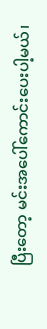ပြီးတော့ မင်းအပေါ်ကောင်းပေးပါ့မယ်၊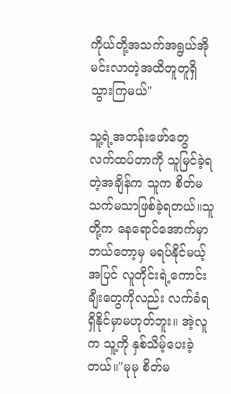ကိုယ်တို့အသက်အရွယ်အိုမင်းလာတဲ့အထိတူတူရှိသွားကြမယ်"

သူ့ရဲ့အတန်းဖော်တွေ လက်ထပ်တာကို သူမြင်ခဲ့ရတဲ့အချိန်က သူက စိတ်မသက်မသာဖြစ်ခဲ့ရတယ်။သူတို့က နေရောင်အောက်မှာ ဘယ်တော့မှ မရပ်နိုင်မယ့်အပြင် လူတိုင်းရဲ့ကောင်းချီးတွေကိုလည်း လက်ခံရရှိနိုင်မှာမဟုတ်ဘူး။ အဲ့လူက သူ့ကို နှစ်သိမ့်ပေးခဲ့တယ်။"မုမု စိတ်မ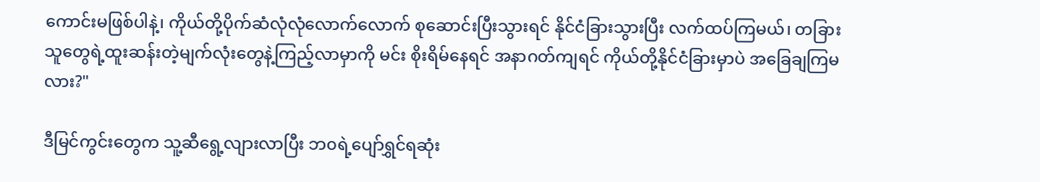ကောင်းမဖြစ်ပါနဲ့၊ ကိုယ်တို့ပိုက်ဆံလုံလုံလောက်လောက် စုဆောင်းပြီးသွားရင် နိုင်ငံခြားသွားပြီး လက်ထပ်ကြမယ်၊ တခြားသူတွေရဲ့ထူးဆန်းတဲ့မျက်လုံးတွေနဲ့ကြည့်လာမှာကို မင်း စိုးရိမ်နေရင် အနာဂတ်ကျရင် ကိုယ်တို့နိုင်ငံခြားမှာပဲ အခြေချကြမလား?"

ဒီမြင်ကွင်းတွေက သူ့ဆီရွေ့လျားလာပြီး ဘ၀ရဲ့ပျော်ရွှင်ရဆုံး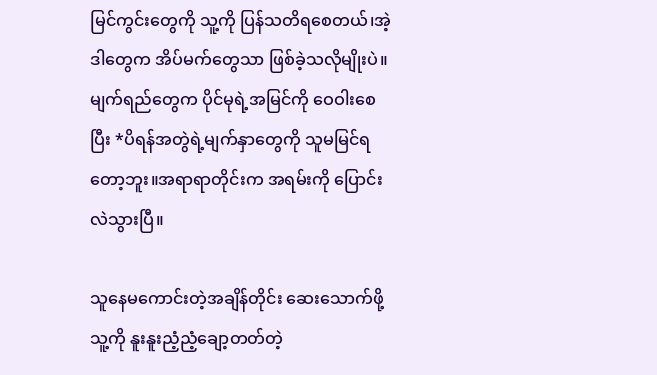မြင်ကွင်းတွေကို သူ့ကို ပြန်သတိရစေတယ်၊အဲ့ဒါတွေက အိပ်မက်တွေသာ ဖြစ်ခဲ့သလိုမျိုးပဲ။မျက်ရည်တွေက ပိုင်မုရဲ့အမြင်ကို ဝေဝါးစေပြီး *ပိရန်အတွဲရဲ့မျက်နှာတွေကို သူမမြင်ရတော့ဘူး။အရာရာတိုင်းက အရမ်းကို ပြောင်းလဲသွားပြီ။

သူနေမကောင်းတဲ့အချိန်တိုင်း ဆေးသောက်ဖို့ သူ့ကို နူးနူးညံ့ညံ့ချော့တတ်တဲ့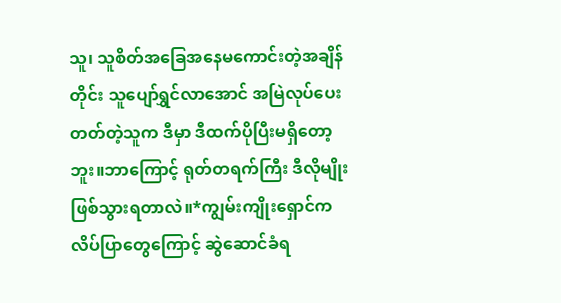သူ၊ သူစိတ်အခြေအနေမကောင်းတဲ့အချိန်တိုင်း သူပျော်ရွှင်လာအောင် အမြဲလုပ်ပေးတတ်တဲ့သူက ဒီမှာ ဒီထက်ပိုပြီးမရှိတော့ဘူး။ဘာကြောင့် ရုတ်တရက်ကြီး ဒီလိုမျိုး ဖြစ်သွားရတာလဲ။*ကျွမ်းကျိုးရှောင်က လိပ်ပြာတွေကြောင့် ဆွဲဆောင်ခံရ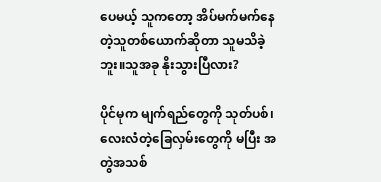ပေမယ့် သူကတော့ အိပ်မက်မက်နေတဲ့သူတစ်ယောက်ဆိုတာ သူမသိခဲ့ဘူး။သူအခု နိုးသွားပြီလား?

ပိုင်မုက မျက်ရည်တွေကို သုတ်ပစ်၊ လေးလံတဲ့ခြေလှမ်းတွေကို မပြီး အတွဲအသစ်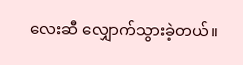လေးဆီ လျှောက်သွားခဲ့တယ်။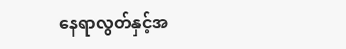နေရာလွတ်နှင့်အ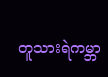တူသားရဲကမ္ဘာ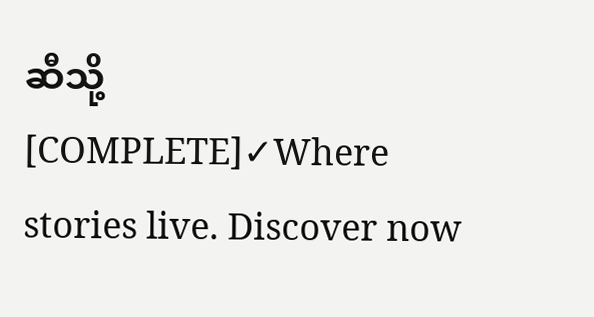ဆီသို့ [COMPLETE]✓Where stories live. Discover now